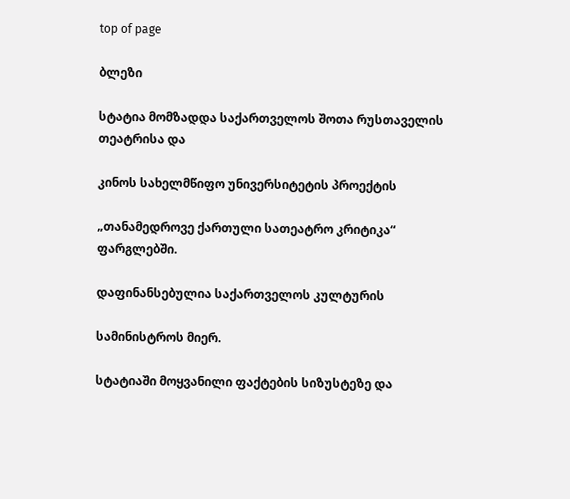top of page

ბლეზი

სტატია მომზადდა საქართველოს შოთა რუსთაველის თეატრისა და

კინოს სახელმწიფო უნივერსიტეტის პროექტის

„თანამედროვე ქართული სათეატრო კრიტიკა“ ფარგლებში.

დაფინანსებულია საქართველოს კულტურის

სამინისტროს მიერ.

სტატიაში მოყვანილი ფაქტების სიზუსტეზე და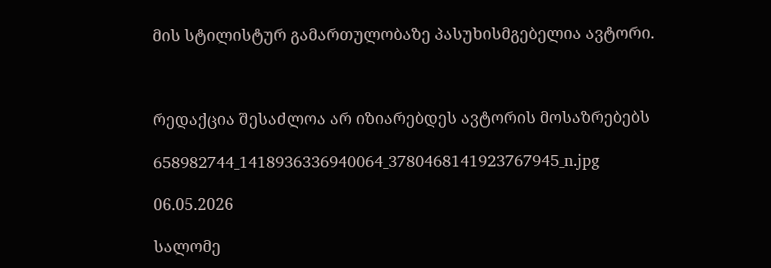მის სტილისტურ გამართულობაზე პასუხისმგებელია ავტორი.



რედაქცია შესაძლოა არ იზიარებდეს ავტორის მოსაზრებებს

658982744_1418936336940064_3780468141923767945_n.jpg

06.05.2026

სალომე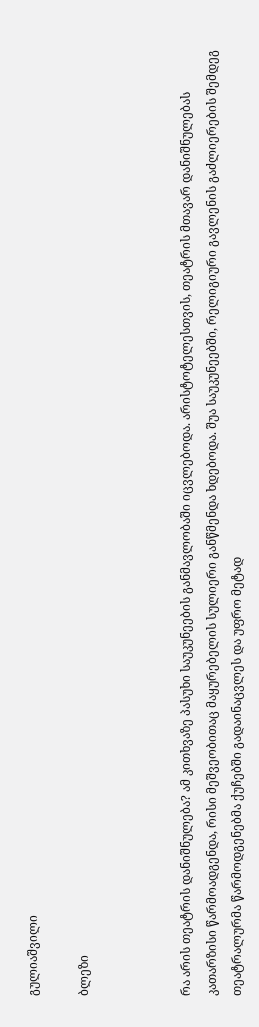გულიაშვილი

ბლეზი



რა არის თეატრის დანიშნულება? ამ კითხვაზე პასუხი საუკუნეების განმავლობაში იცვლებოდა. არისტოტელესთვის, თეატრის მთავარ დანიშნულებას კათარზისი წარმოადგენდა, რისი მეშვეობითაც მაყურებელის სულიერი განწმენდა ხდებოდა. შუა საუკუნეებში, რელიგიური გავლენის გაძლიერების შემდეგ თეატრალურმა წარმოდგენებმა ქუჩებში გადაინაცვლეს და უფრო მეტად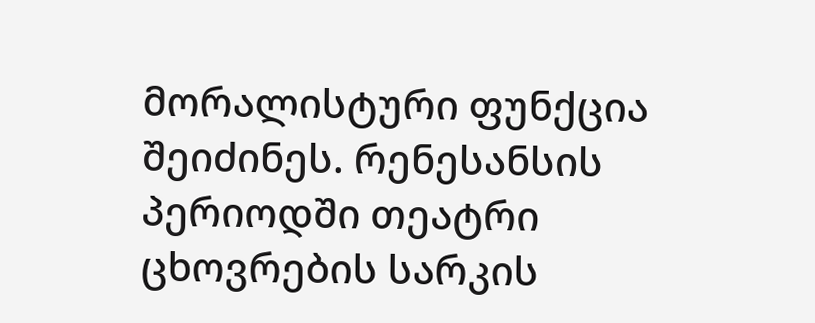მორალისტური ფუნქცია შეიძინეს. რენესანსის პერიოდში თეატრი ცხოვრების სარკის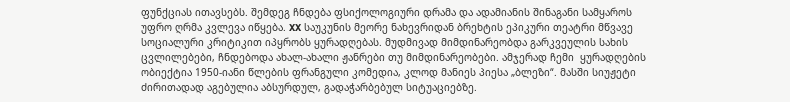ფუნქციას ითავსებს. შემდეგ ჩნდება ფსიქოლოგიური დრამა და ადამიანის შინაგანი სამყაროს უფრო ღრმა კვლევა იწყება. XX საუკუნის მეორე ნახევრიდან ბრეხტის ეპიკური თეატრი მწვავე სოციალური კრიტიკით იპყრობს ყურადღებას. მუდმივად მიმდინარეობდა გარკვეულის სახის ცვლილებები, ჩნდებოდა ახალ-ახალი ჟანრები თუ მიმდინარეობები. ამჯერად ჩემი  ყურადღების ობიექტია 1950-იანი წლების ფრანგული კომედია, კლოდ მანიეს პიესა „ბლეზი“. მასში სიუჟეტი ძირითადად აგებულია აბსურდულ, გადაჭარბებულ სიტუაციებზე.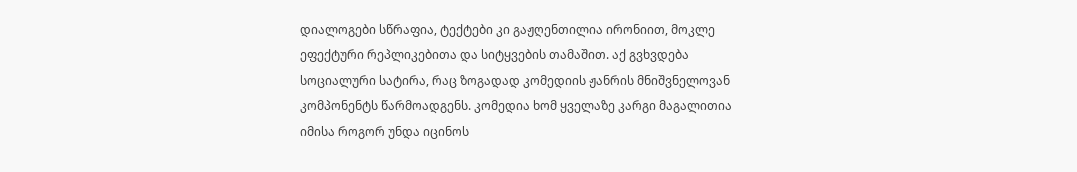დიალოგები სწრაფია, ტექტები კი გაჟღენთილია ირონიით, მოკლე ეფექტური რეპლიკებითა და სიტყვების თამაშით. აქ გვხვდება სოციალური სატირა, რაც ზოგადად კომედიის ჟანრის მნიშვნელოვან კომპონენტს წარმოადგენს. კომედია ხომ ყველაზე კარგი მაგალითია იმისა როგორ უნდა იცინოს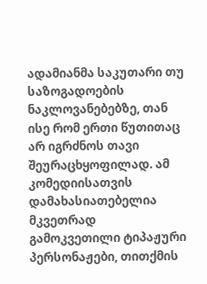ადამიანმა საკუთარი თუ საზოგადოების ნაკლოვანებებზე, თან ისე რომ ერთი წუთითაც არ იგრძნოს თავი შეურაცხყოფილად. ამ კომედიისათვის დამახასიათებელია მკვეთრად გამოკვეთილი ტიპაჟური პერსონაჟები, თითქმის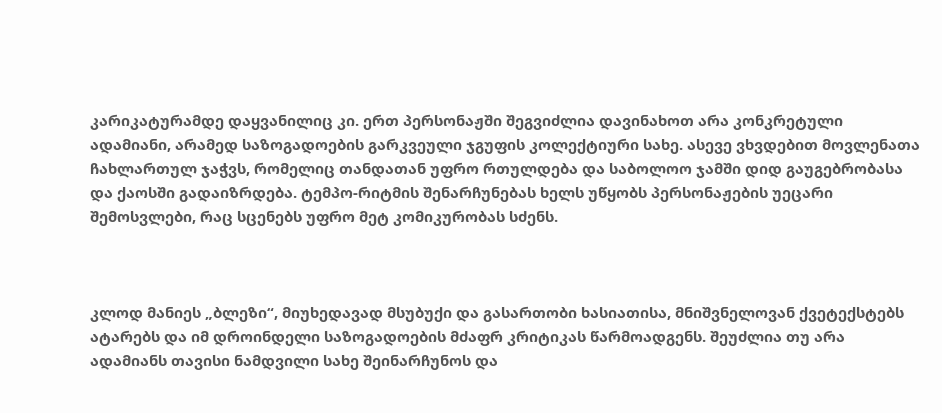კარიკატურამდე დაყვანილიც კი. ერთ პერსონაჟში შეგვიძლია დავინახოთ არა კონკრეტული ადამიანი, არამედ საზოგადოების გარკვეული ჯგუფის კოლექტიური სახე. ასევე ვხვდებით მოვლენათა ჩახლართულ ჯაჭვს, რომელიც თანდათან უფრო რთულდება და საბოლოო ჯამში დიდ გაუგებრობასა და ქაოსში გადაიზრდება. ტემპო-რიტმის შენარჩუნებას ხელს უწყობს პერსონაჟების უეცარი შემოსვლები, რაც სცენებს უფრო მეტ კომიკურობას სძენს.



კლოდ მანიეს „ბლეზი“, მიუხედავად მსუბუქი და გასართობი ხასიათისა, მნიშვნელოვან ქვეტექსტებს ატარებს და იმ დროინდელი საზოგადოების მძაფრ კრიტიკას წარმოადგენს. შეუძლია თუ არა ადამიანს თავისი ნამდვილი სახე შეინარჩუნოს და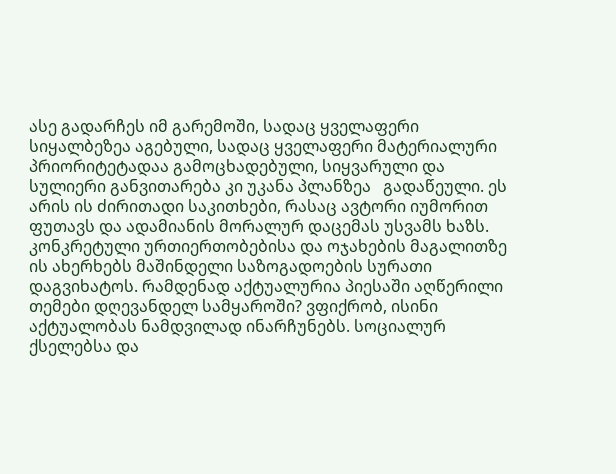ასე გადარჩეს იმ გარემოში, სადაც ყველაფერი სიყალბეზეა აგებული, სადაც ყველაფერი მატერიალური პრიორიტეტადაა გამოცხადებული, სიყვარული და სულიერი განვითარება კი უკანა პლანზეა   გადაწეული. ეს არის ის ძირითადი საკითხები, რასაც ავტორი იუმორით ფუთავს და ადამიანის მორალურ დაცემას უსვამს ხაზს. კონკრეტული ურთიერთობებისა და ოჯახების მაგალითზე ის ახერხებს მაშინდელი საზოგადოების სურათი დაგვიხატოს. რამდენად აქტუალურია პიესაში აღწერილი თემები დღევანდელ სამყაროში? ვფიქრობ, ისინი აქტუალობას ნამდვილად ინარჩუნებს. სოციალურ ქსელებსა და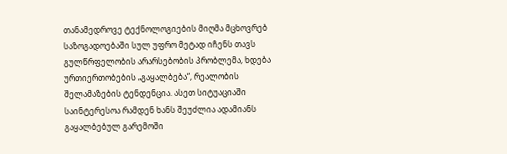თანამედროვე ტექნოლოგიების მიღმა მცხოვრებ საზოგადოებაში სულ უფრო მეტად იჩენს თავს გულწრფელობის არარსებობის პრობლემა, ხდება ურთიერთობების „გაყალბება“, რეალობის შელამაზების ტენდენცია. ასეთ სიტუაციაში საინტერესოა რამდენ ხანს შეუძლია ადამიანს გაყალბებულ გარემოში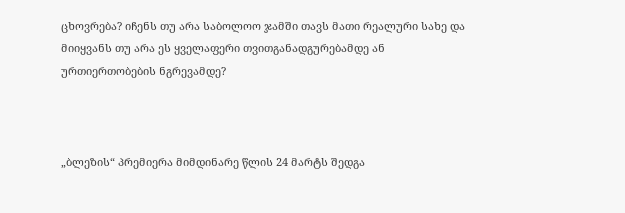ცხოვრება? იჩენს თუ არა საბოლოო ჯამში თავს მათი რეალური სახე და მიიყვანს თუ არა ეს ყველაფერი თვითგანადგურებამდე ან ურთიერთობების ნგრევამდე?



„ბლეზის“ პრემიერა მიმდინარე წლის 24 მარტს შედგა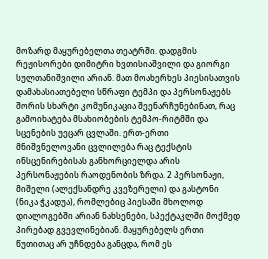მოზარდ მაყურებელთა თეატრში. დადგმის რეჟისორები დიმიტრი ხვთისიაშვილი და გიორგი სულთანიშვილი არიან. მათ მოახერხეს პიესისათვის დამახასიათებელი სწრაფი ტემპი და პერსონაჟებს შორის სხარტი კომუნიკაცია შეენარჩუნებინათ, რაც გამოიხატება მსახიობების ტემპო-რიტმში და სცენების უეცარ ცვლაში. ერთ-ერთი მნიშვნელოვანი ცვლილება რაც ტექსტის ინსცენირებისას განხორციელდა არის პერსონაჟების რაოდენობის ზრდა. 2 პერსონაჟი, მიშელი (ალექსანდრე კვეზერელი) და გასტონი (ნიკა ჭკადუა), რომლებიც პიესაში მხოლოდ დიალოგებში არიან ნახსენები, სპექტაკლში მოქმედ პირებად გვევლინებიან. მაყურებელს ერთი წუთითაც არ უჩნდება განცდა, რომ ეს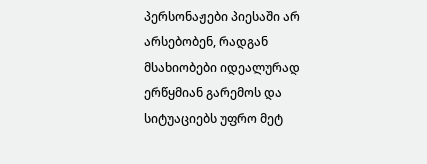პერსონაჟები პიესაში არ არსებობენ, რადგან მსახიობები იდეალურად ერწყმიან გარემოს და სიტუაციებს უფრო მეტ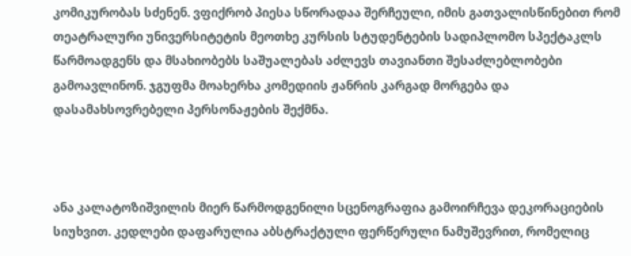კომიკურობას სძენენ. ვფიქრობ პიესა სწორადაა შერჩეული, იმის გათვალისწინებით რომ თეატრალური უნივერსიტეტის მეოთხე კურსის სტუდენტების სადიპლომო სპექტაკლს წარმოადგენს და მსახიობებს საშუალებას აძლევს თავიანთი შესაძლებლობები გამოავლინონ. ჯგუფმა მოახერხა კომედიის ჟანრის კარგად მორგება და დასამახსოვრებელი პერსონაჟების შექმნა.



ანა კალატოზიშვილის მიერ წარმოდგენილი სცენოგრაფია გამოირჩევა დეკორაციების სიუხვით. კედლები დაფარულია აბსტრაქტული ფერწერული ნამუშევრით, რომელიც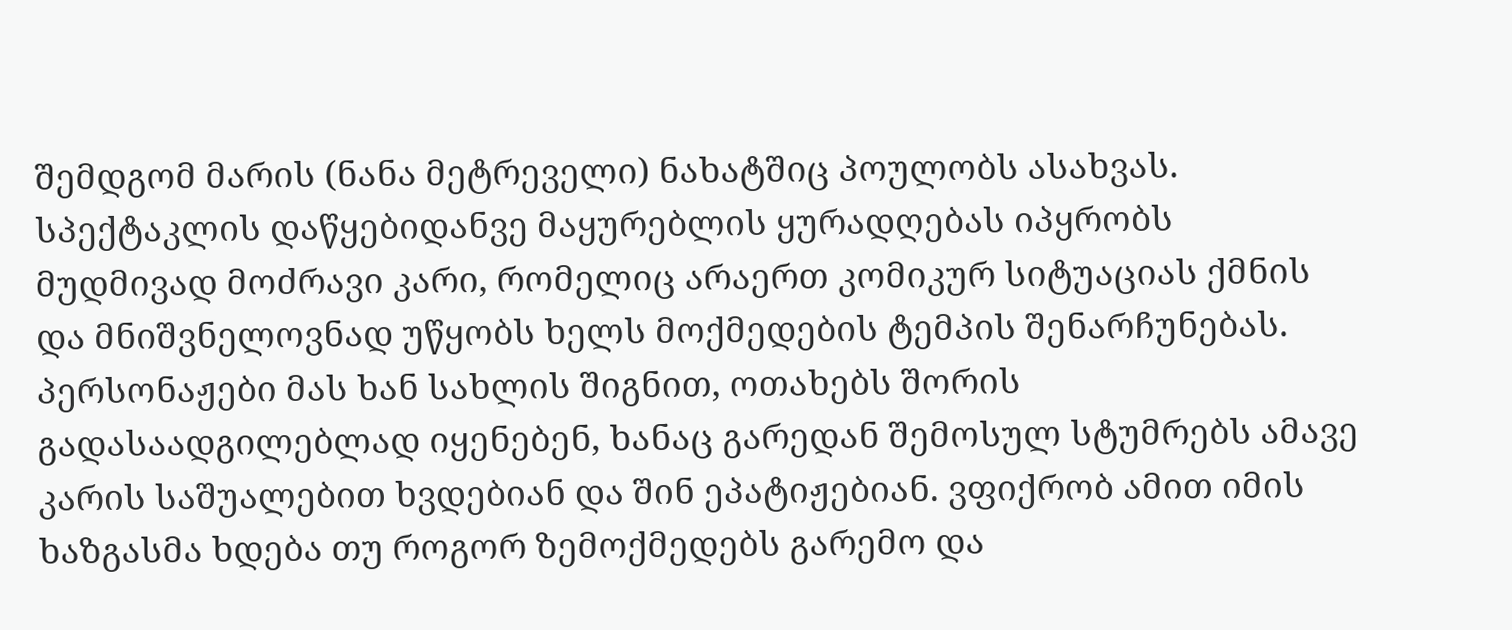შემდგომ მარის (ნანა მეტრეველი) ნახატშიც პოულობს ასახვას. სპექტაკლის დაწყებიდანვე მაყურებლის ყურადღებას იპყრობს მუდმივად მოძრავი კარი, რომელიც არაერთ კომიკურ სიტუაციას ქმნის და მნიშვნელოვნად უწყობს ხელს მოქმედების ტემპის შენარჩუნებას. პერსონაჟები მას ხან სახლის შიგნით, ოთახებს შორის გადასაადგილებლად იყენებენ, ხანაც გარედან შემოსულ სტუმრებს ამავე კარის საშუალებით ხვდებიან და შინ ეპატიჟებიან. ვფიქრობ ამით იმის ხაზგასმა ხდება თუ როგორ ზემოქმედებს გარემო და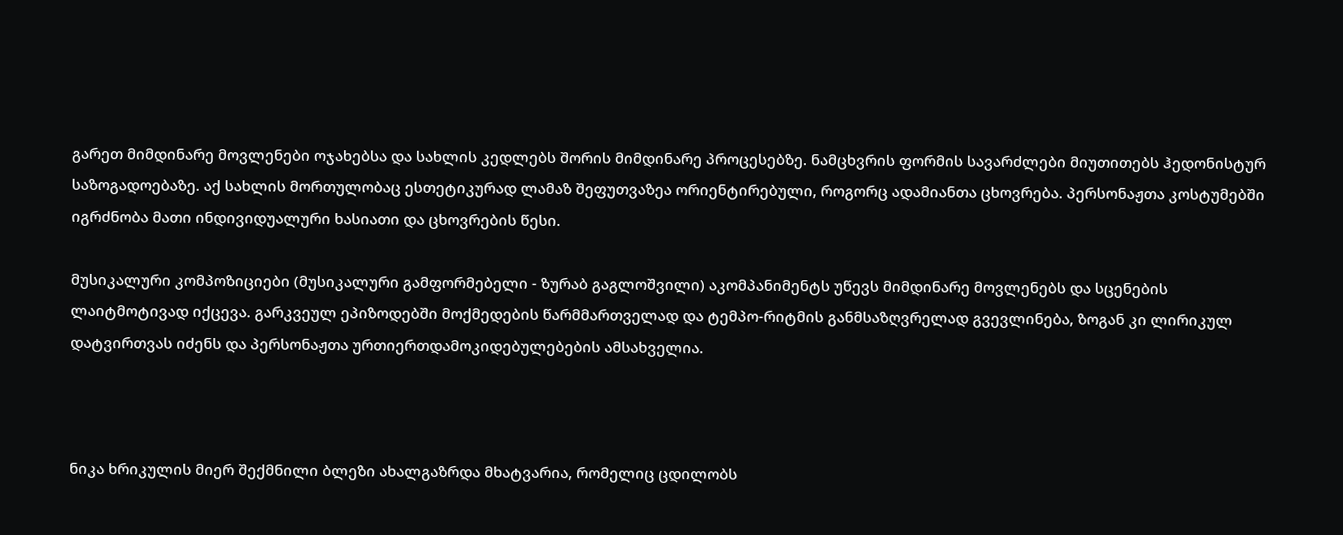გარეთ მიმდინარე მოვლენები ოჯახებსა და სახლის კედლებს შორის მიმდინარე პროცესებზე. ნამცხვრის ფორმის სავარძლები მიუთითებს ჰედონისტურ საზოგადოებაზე. აქ სახლის მორთულობაც ესთეტიკურად ლამაზ შეფუთვაზეა ორიენტირებული, როგორც ადამიანთა ცხოვრება. პერსონაჟთა კოსტუმებში იგრძნობა მათი ინდივიდუალური ხასიათი და ცხოვრების წესი.

მუსიკალური კომპოზიციები (მუსიკალური გამფორმებელი - ზურაბ გაგლოშვილი) აკომპანიმენტს უწევს მიმდინარე მოვლენებს და სცენების ლაიტმოტივად იქცევა. გარკვეულ ეპიზოდებში მოქმედების წარმმართველად და ტემპო-რიტმის განმსაზღვრელად გვევლინება, ზოგან კი ლირიკულ დატვირთვას იძენს და პერსონაჟთა ურთიერთდამოკიდებულებების ამსახველია.



ნიკა ხრიკულის მიერ შექმნილი ბლეზი ახალგაზრდა მხატვარია, რომელიც ცდილობს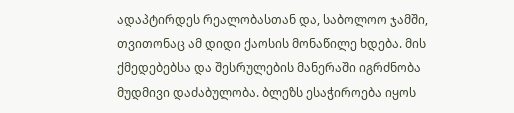ადაპტირდეს რეალობასთან და, საბოლოო ჯამში, თვითონაც ამ დიდი ქაოსის მონაწილე ხდება. მის ქმედებებსა და შესრულების მანერაში იგრძნობა მუდმივი დაძაბულობა. ბლეზს ესაჭიროება იყოს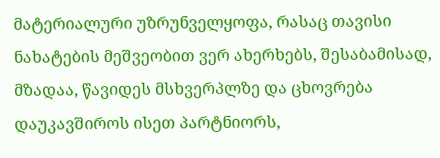მატერიალური უზრუნველყოფა, რასაც თავისი ნახატების მეშვეობით ვერ ახერხებს, შესაბამისად, მზადაა, წავიდეს მსხვერპლზე და ცხოვრება დაუკავშიროს ისეთ პარტნიორს,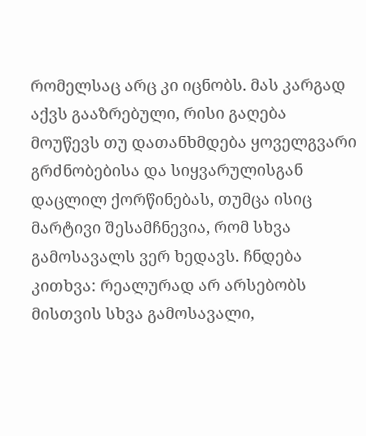რომელსაც არც კი იცნობს. მას კარგად აქვს გააზრებული, რისი გაღება მოუწევს თუ დათანხმდება ყოველგვარი გრძნობებისა და სიყვარულისგან დაცლილ ქორწინებას, თუმცა ისიც მარტივი შესამჩნევია, რომ სხვა გამოსავალს ვერ ხედავს. ჩნდება კითხვა: რეალურად არ არსებობს მისთვის სხვა გამოსავალი,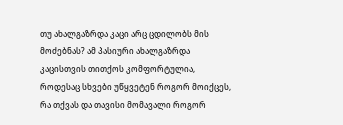თუ ახალგაზრდა კაცი არც ცდილობს მის მოძებნას? ამ პასიური ახალგაზრდა კაცისთვის თითქოს კომფორტულია, როდესაც სხვები უწყვეტენ როგორ მოიქცეს, რა თქვას და თავისი მომავალი როგორ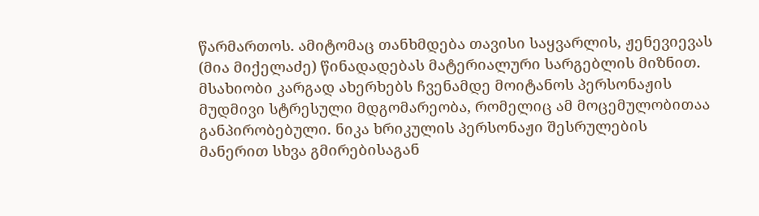წარმართოს. ამიტომაც თანხმდება თავისი საყვარლის, ჟენევიევას (მია მიქელაძე) წინადადებას მატერიალური სარგებლის მიზნით. მსახიობი კარგად ახერხებს ჩვენამდე მოიტანოს პერსონაჟის მუდმივი სტრესული მდგომარეობა, რომელიც ამ მოცემულობითაა განპირობებული. ნიკა ხრიკულის პერსონაჟი შესრულების მანერით სხვა გმირებისაგან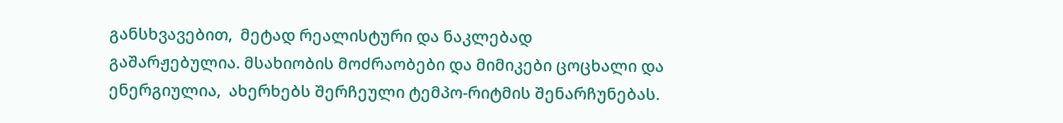განსხვავებით,  მეტად რეალისტური და ნაკლებად გაშარჟებულია. მსახიობის მოძრაობები და მიმიკები ცოცხალი და ენერგიულია,  ახერხებს შერჩეული ტემპო-რიტმის შენარჩუნებას.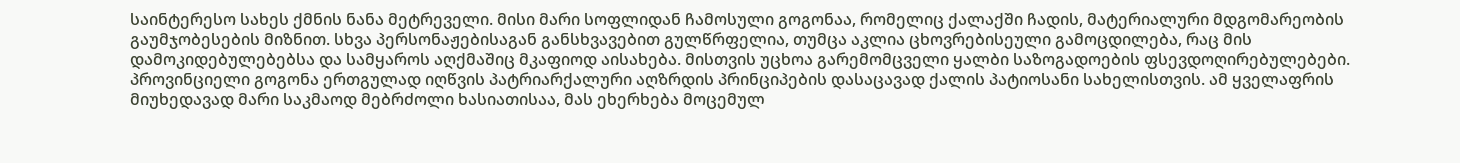საინტერესო სახეს ქმნის ნანა მეტრეველი. მისი მარი სოფლიდან ჩამოსული გოგონაა, რომელიც ქალაქში ჩადის, მატერიალური მდგომარეობის გაუმჯობესების მიზნით. სხვა პერსონაჟებისაგან განსხვავებით გულწრფელია, თუმცა აკლია ცხოვრებისეული გამოცდილება, რაც მის დამოკიდებულებებსა და სამყაროს აღქმაშიც მკაფიოდ აისახება. მისთვის უცხოა გარემომცველი ყალბი საზოგადოების ფსევდოღირებულებები. პროვინციელი გოგონა ერთგულად იღწვის პატრიარქალური აღზრდის პრინციპების დასაცავად ქალის პატიოსანი სახელისთვის. ამ ყველაფრის მიუხედავად მარი საკმაოდ მებრძოლი ხასიათისაა, მას ეხერხება მოცემულ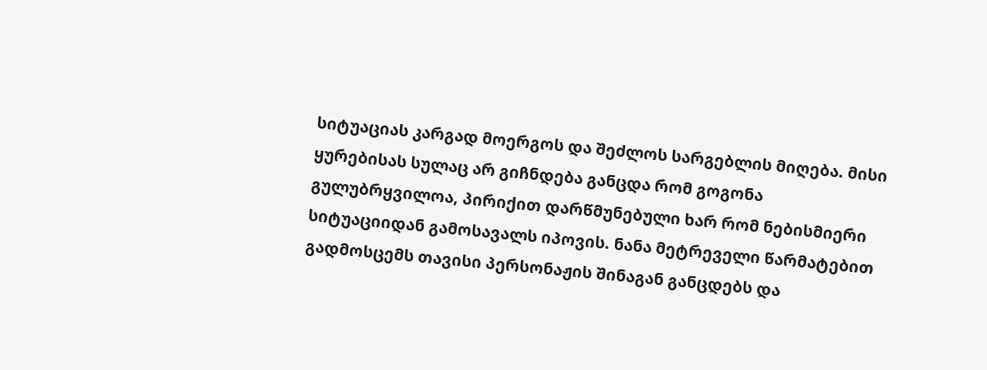სიტუაციას კარგად მოერგოს და შეძლოს სარგებლის მიღება. მისი ყურებისას სულაც არ გიჩნდება განცდა რომ გოგონა გულუბრყვილოა, პირიქით დარწმუნებული ხარ რომ ნებისმიერი სიტუაციიდან გამოსავალს იპოვის. ნანა მეტრეველი წარმატებით გადმოსცემს თავისი პერსონაჟის შინაგან განცდებს და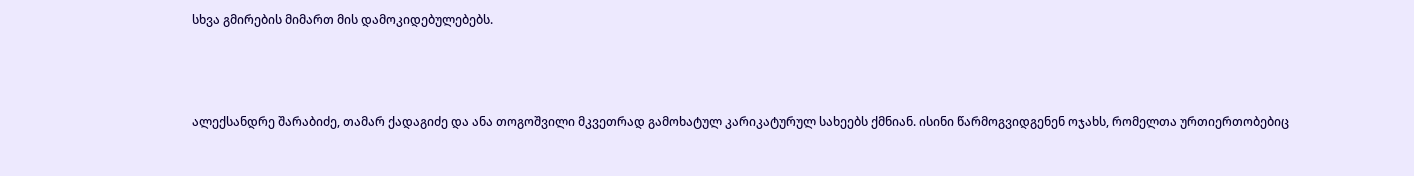სხვა გმირების მიმართ მის დამოკიდებულებებს.



ალექსანდრე შარაბიძე, თამარ ქადაგიძე და ანა თოგოშვილი მკვეთრად გამოხატულ კარიკატურულ სახეებს ქმნიან. ისინი წარმოგვიდგენენ ოჯახს, რომელთა ურთიერთობებიც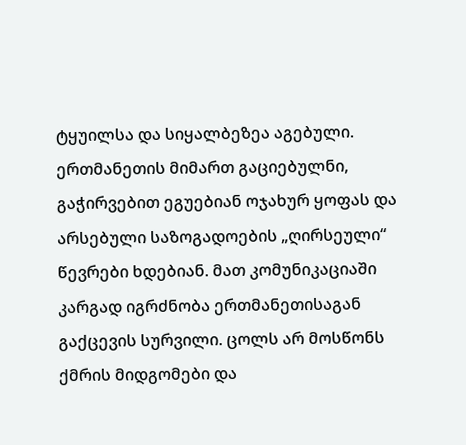ტყუილსა და სიყალბეზეა აგებული. ერთმანეთის მიმართ გაციებულნი, გაჭირვებით ეგუებიან ოჯახურ ყოფას და არსებული საზოგადოების „ღირსეული“ წევრები ხდებიან. მათ კომუნიკაციაში კარგად იგრძნობა ერთმანეთისაგან გაქცევის სურვილი. ცოლს არ მოსწონს ქმრის მიდგომები და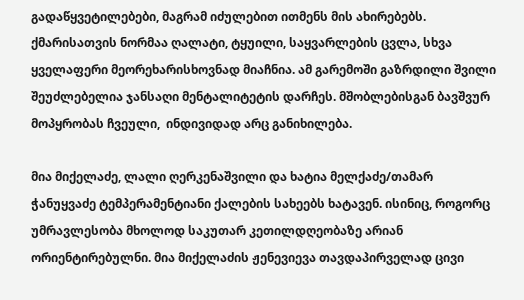გადაწყვეტილებები, მაგრამ იძულებით ითმენს მის ახირებებს. ქმარისათვის ნორმაა ღალატი, ტყუილი, საყვარლების ცვლა, სხვა ყველაფერი მეორეხარისხოვნად მიაჩნია. ამ გარემოში გაზრდილი შვილი შეუძლებელია ჯანსაღი მენტალიტეტის დარჩეს. მშობლებისგან ბავშვურ მოპყრობას ჩვეული,  ინდივიდად არც განიხილება.

მია მიქელაძე, ლალი ღერკენაშვილი და ხატია მელქაძე/თამარ ჭანუყვაძე ტემპერამენტიანი ქალების სახეებს ხატავენ. ისინიც, როგორც უმრავლესობა მხოლოდ საკუთარ კეთილდღეობაზე არიან ორიენტირებულნი. მია მიქელაძის ჟენევიევა თავდაპირველად ცივი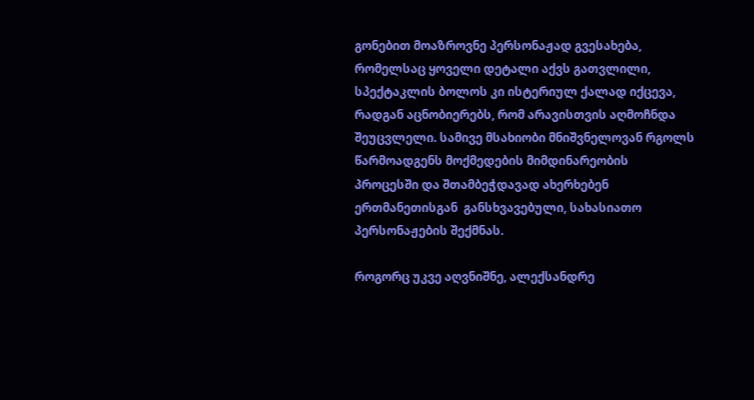გონებით მოაზროვნე პერსონაჟად გვესახება, რომელსაც ყოველი დეტალი აქვს გათვლილი, სპექტაკლის ბოლოს კი ისტერიულ ქალად იქცევა, რადგან აცნობიერებს, რომ არავისთვის აღმოჩნდა შეუცვლელი. სამივე მსახიობი მნიშვნელოვან რგოლს წარმოადგენს მოქმედების მიმდინარეობის პროცესში და შთამბეჭდავად ახერხებენ ერთმანეთისგან  განსხვავებული, სახასიათო პერსონაჟების შექმნას.

როგორც უკვე აღვნიშნე, ალექსანდრე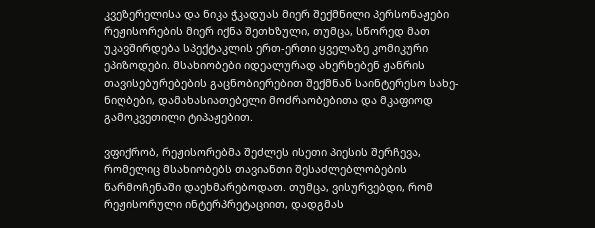კვეზერელისა და ნიკა ჭკადუას მიერ შექმნილი პერსონაჟები რეჟისორების მიერ იქნა შეთხზული, თუმცა, სწორედ მათ უკავშირდება სპექტაკლის ერთ-ერთი ყველაზე კომიკური ეპიზოდები. მსახიობები იდეალურად ახერხებენ ჟანრის თავისებურებების გაცნობიერებით შექმნან საინტერესო სახე-ნიღბები, დამახასიათებელი მოძრაობებითა და მკაფიოდ გამოკვეთილი ტიპაჟებით.

ვფიქრობ, რეჟისორებმა შეძლეს ისეთი პიესის შერჩევა, რომელიც მსახიობებს თავიანთი შესაძლებლობების წარმოჩენაში დაეხმარებოდათ. თუმცა, ვისურვებდი, რომ რეჟისორული ინტერპრეტაციით, დადგმას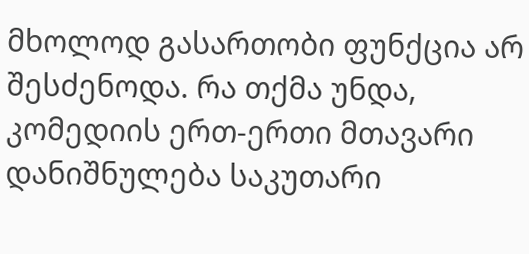მხოლოდ გასართობი ფუნქცია არ შესძენოდა. რა თქმა უნდა, კომედიის ერთ-ერთი მთავარი დანიშნულება საკუთარი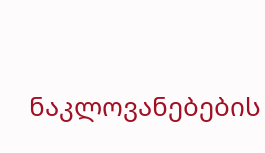ნაკლოვანებების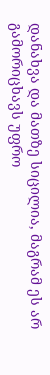დანახვა და მათზე სიცილია, მაგრამ ეს არ გამორიცხავს უფრო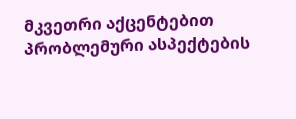მკვეთრი აქცენტებით პრობლემური ასპექტების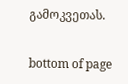გამოკვეთას.

bottom of page